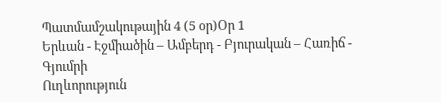Պատմամշակութային 4 (5 օր)Օր 1
Երևան - Էջմիածին – Ամբերդ - Բյուրական – Հառիճ - Գյումրի
Ուղևորություն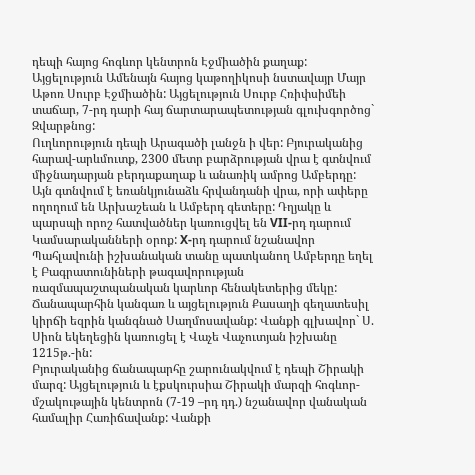դեպի հայոց հոգևոր կենտրոն Էջմիածին քաղաք: Այցելություն Ամենայն հայոց կաթողիկոսի նստավայր Մայր Աթոռ Սուրբ Էջմիածին: Այցելություն Սուրբ Հռիփսիմեի տաճար, 7-րդ դարի հայ ճարտարապետության գլուխգործոց` Զվարթնոց:
Ուղևորություն դեպի Արագածի լանջն ի վեր: Բյուրականից հարավ-արևմուտք, 2300 մետր բարձրության վրա է գտնվում միջնադարյան բերդաքաղաք և անառիկ ամրոց Ամբերդը: Այն գտնվում է եռանկյունաձև հրվանդանի վրա, որի ափերը ողողում են Արխաշեան և Ամբերդ գետերը: Դղյակը և պարսպի որոշ հատվածներ կառուցվել են VII-րդ դարում Կամսարականների օրոք: X-րդ դարում նշանավոր Պահլավունի իշխանական տանը պատկանող Ամբերդը եղել է Բագրատունիների թագավորության ռազմապաշտպանական կարևոր հենակետերից մեկը:
Ճանապարհին կանգառ և այցելություն Քասաղի գեղատեսիլ կիրճի եզրին կանգնած Սաղմոսավանք: Վանքի գլխավոր` Ս. Սիոն եկեղեցին կառուցել է Վաչե Վաչուտյան իշխանը 1215թ.-ին:
Բյուրականից ճանապարհը շարունակվում է դեպի Շիրակի մարզ: Այցելություն և էքսկուրսիա Շիրակի մարզի հոգևոր-մշակութային կենտրոն (7-19 –րդ դդ.) նշանավոր վանական համալիր Հառիճավանք: Վանքի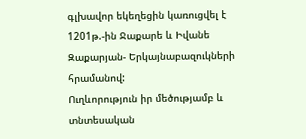գլխավոր եկեղեցին կառուցվել է 1201թ.-ին Ջաքարե և Իվանե Զաքարյան- Երկայնաբազուկների հրամանով:
Ուղևորություն իր մեծությամբ և տնտեսական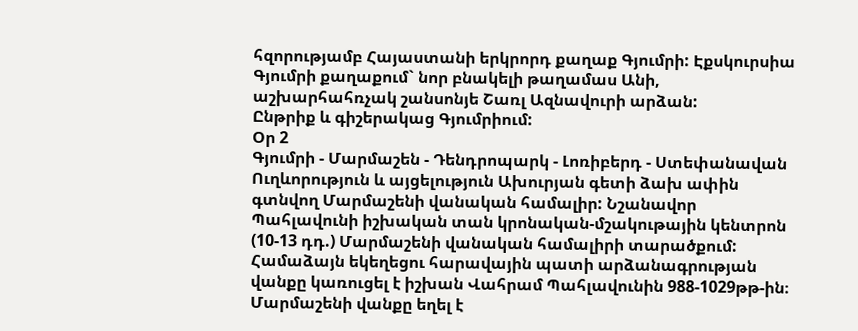հզորությամբ Հայաստանի երկրորդ քաղաք Գյումրի: Էքսկուրսիա Գյումրի քաղաքում` նոր բնակելի թաղամաս Անի, աշխարհահռչակ շանսոնյե Շառլ Ազնավուրի արձան:
Ընթրիք և գիշերակաց Գյումրիում:
Օր 2
Գյումրի - Մարմաշեն - Դենդրոպարկ - Լոռիբերդ - Ստեփանավան
Ուղևորություն և այցելություն Ախուրյան գետի ձախ ափին գտնվող Մարմաշենի վանական համալիր: Նշանավոր Պահլավունի իշխական տան կրոնական-մշակութային կենտրոն (10-13 դդ.) Մարմաշենի վանական համալիրի տարածքում: Համաձայն եկեղեցու հարավային պատի արձանագրության վանքը կառուցել է իշխան Վահրամ Պահլավունին 988-1029թթ-ին։ Մարմաշենի վանքը եղել է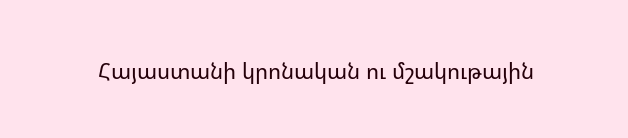Հայաստանի կրոնական ու մշակութային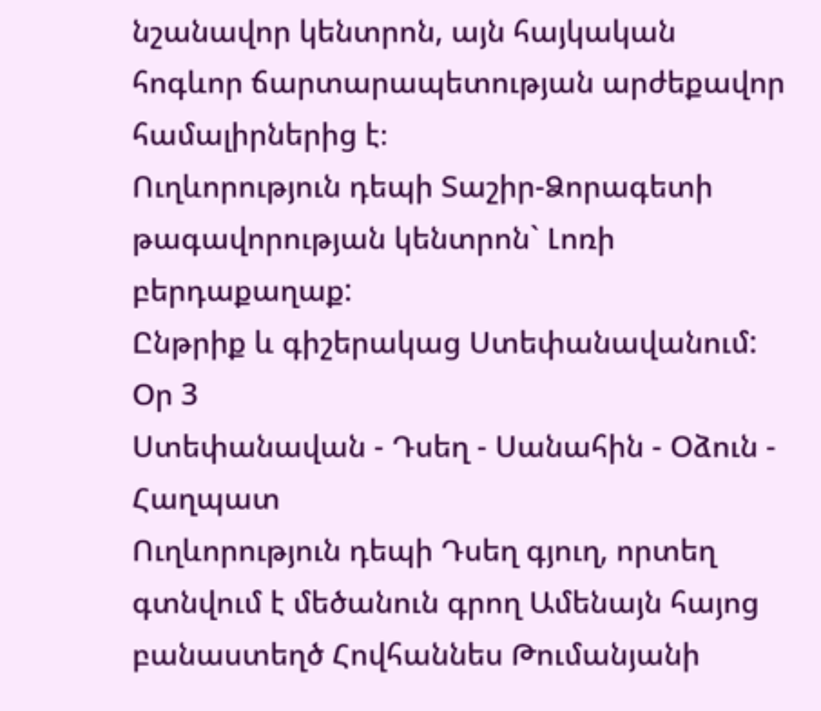նշանավոր կենտրոն, այն հայկական հոգևոր ճարտարապետության արժեքավոր համալիրներից է։
Ուղևորություն դեպի Տաշիր-Ձորագետի թագավորության կենտրոն` Լոռի բերդաքաղաք:
Ընթրիք և գիշերակաց Ստեփանավանում:
Օր 3
Ստեփանավան - Դսեղ - Սանահին - Օձուն - Հաղպատ
Ուղևորություն դեպի Դսեղ գյուղ, որտեղ գտնվում է մեծանուն գրող Ամենայն հայոց բանաստեղծ Հովհաննես Թումանյանի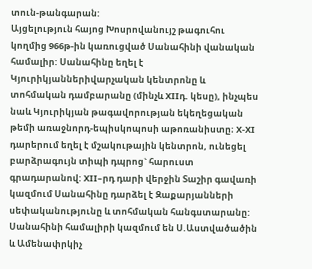տուն-թանգարան:
Այցելություն հայոց Խոսրովանույշ թագուհու կողմից 966թ-ին կառուցված Սանահինի վանական համալիր: Սանահինը եղել է Կյուրիկյաններիվարչական կենտրոնը և տոհմական դամբարանը (մինչև XIIդ. կեսը), ինչպես նաև Կյուրիկյան թագավորության եկեղեցական թեմի առաջնորդ-եպիսկոպոսի աթոռանիստը։ X-XI դարերում եղել է մշակութային կենտրոն, ունեցել բարձրագույն տիպի դպրոց` հարուստ գրադարանով: XII–րդ դարի վերջին Տաշիր գավառի կազմում Սանահինը դարձել է Զաքարյանների սեփականությունը և տոհմական հանգստարանը: Սանահինի համալիրի կազմում են Ս.Աստվածածին և Ամենափրկիչ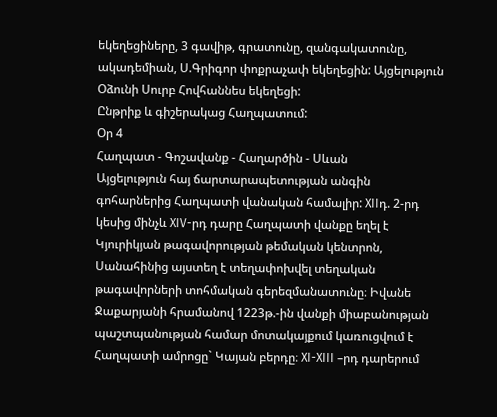եկեղեցիները, 3 գավիթ, գրատունը, զանգակատունը, ակադեմիան, Ս.Գրիգոր փոքրաչափ եկեղեցին: Այցելություն Օձունի Սուրբ Հովհաննես եկեղեցի:
Ընթրիք և գիշերակաց Հաղպատում:
Օր 4
Հաղպատ - Գոշավանք - Հաղարծին - Սևան
Այցելություն հայ ճարտարապետության անգին գոհարներից Հաղպատի վանական համալիր: XIIդ. 2-րդ կեսից մինչև XIV-րդ դարը Հաղպատի վանքը եղել է Կյուրիկյան թագավորության թեմական կենտրոն, Սանահինից այստեղ է տեղափոխվել տեղական թագավորների տոհմական գերեզմանատունը։ Իվանե Ջաքարյանի հրամանով 1223թ.-ին վանքի միաբանության պաշտպանության համար մոտակայքում կառուցվում է Հաղպատի ամրոցը` Կայան բերդը։ XI-XIII –րդ դարերում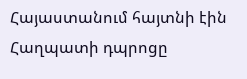Հայաստանում հայտնի էին Հաղպատի դպրոցը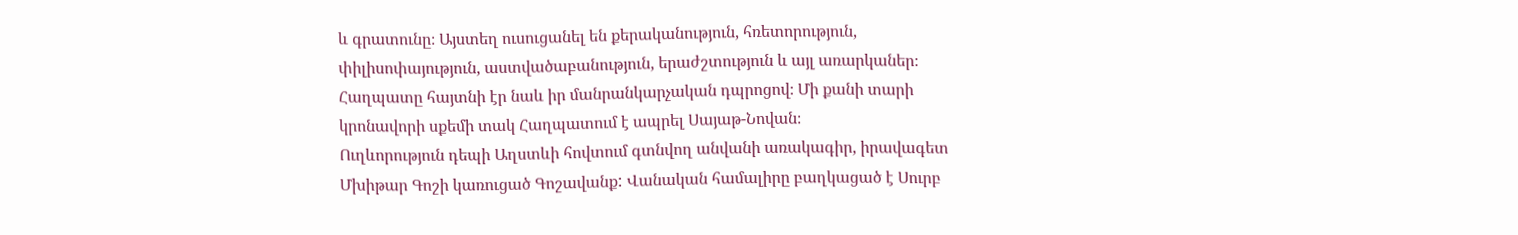և գրատունը։ Այստեղ ուսուցանել են քերականություն, հռետորություն, փիլիսոփայություն, աստվածաբանություն, երաժշտություն և այլ առարկաներ։ Հաղպատը հայտնի էր նաև իր մանրանկարչական դպրոցով։ Մի քանի տարի կրոնավորի սքեմի տակ Հաղպատում է ապրել Սայաթ-Նովան։
Ուղևորություն դեպի Աղստևի հովտում գտնվող անվանի առակագիր, իրավագետ Մխիթար Գոշի կառուցած Գոշավանք: Վանական համալիրը բաղկացած է Սուրբ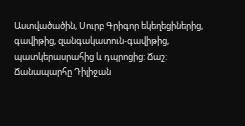Աստվածածին, Սուրբ Գրիգոր եկեղեցիներից, գավիթից, զանգակատուն-գավիթից, պատկերասրահից և դպրոցից: Ճաշ:
Ճանապարհը Դիլիջան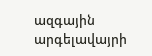ազգային արգելավայրի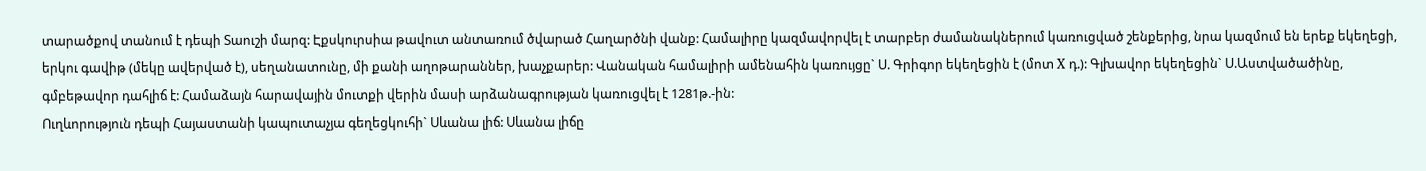տարածքով տանում է դեպի Տաուշի մարզ: Էքսկուրսիա թավուտ անտառում ծվարած Հաղարծնի վանք: Համալիրը կազմավորվել է տարբեր ժամանակներում կառուցված շենքերից, նրա կազմում են երեք եկեղեցի, երկու գավիթ (մեկը ավերված է), սեղանատունը, մի քանի աղոթարաններ, խաչքարեր: Վանական համալիրի ամենահին կառույցը` Ս. Գրիգոր եկեղեցին է (մոտ X դ.): Գլխավոր եկեղեցին` Ս.Աստվածածինը, գմբեթավոր դահլիճ է: Համաձայն հարավային մուտքի վերին մասի արձանագրության կառուցվել է 1281թ.-ին:
Ուղևորություն դեպի Հայաստանի կապուտաչյա գեղեցկուհի` Սևանա լիճ: Սևանա լիճը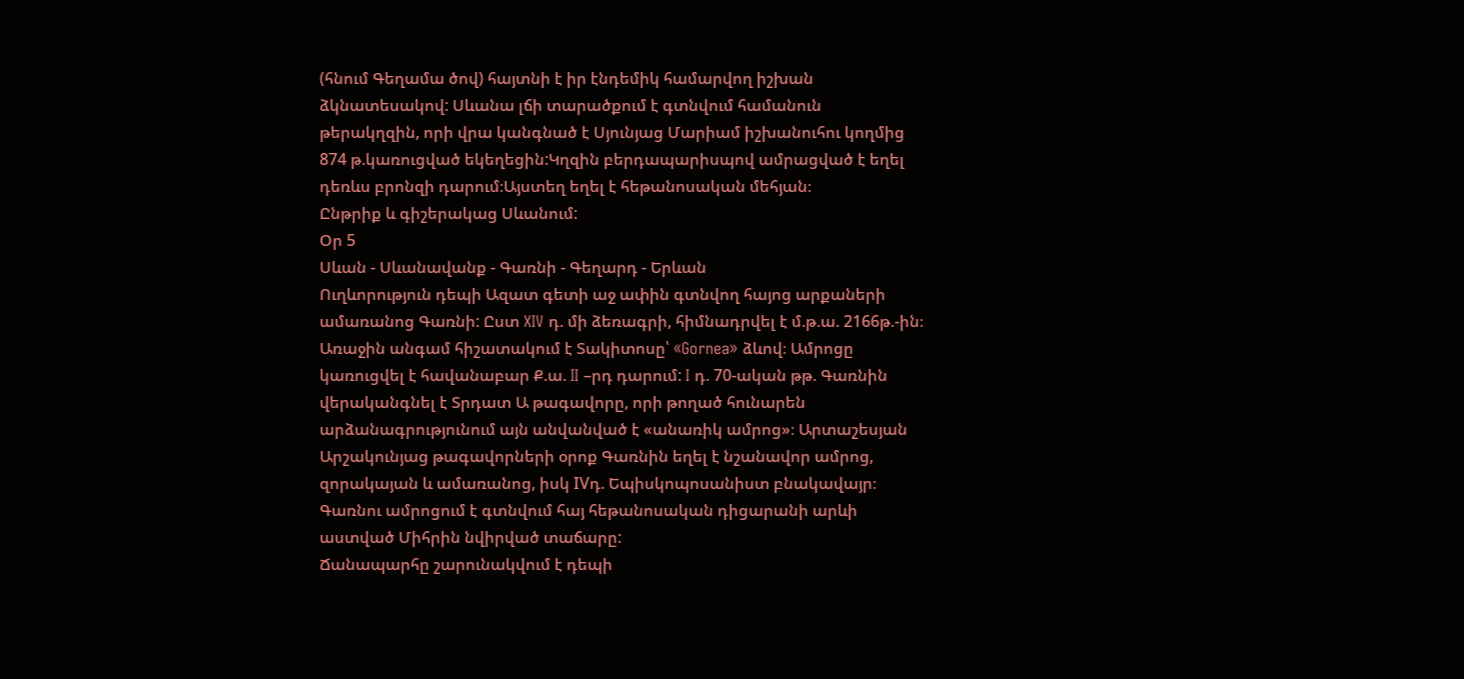(հնում Գեղամա ծով) հայտնի է իր էնդեմիկ համարվող իշխան ձկնատեսակով: Սևանա լճի տարածքում է գտնվում համանուն թերակղզին, որի վրա կանգնած է Սյունյաց Մարիամ իշխանուհու կողմից 874 թ.կառուցված եկեղեցին:Կղզին բերդապարիսպով ամրացված է եղել դեռևս բրոնզի դարում։Այստեղ եղել է հեթանոսական մեհյան։
Ընթրիք և գիշերակաց Սևանում:
Օր 5
Սևան - Սևանավանք - Գառնի - Գեղարդ - Երևան
Ուղևորություն դեպի Ազատ գետի աջ ափին գտնվող հայոց արքաների ամառանոց Գառնի: Ըստ XIV դ. մի ձեռագրի, հիմնադրվել է մ.թ.ա. 2166թ.-ին։ Առաջին անգամ հիշատակում է Տակիտոսը՝ «Gornea» ձևով։ Ամրոցը կառուցվել է հավանաբար Ք.ա. II –րդ դարում: I դ. 70-ական թթ. Գառնին վերականգնել է Տրդատ Ա թագավորը, որի թողած հունարեն արձանագրությունում այն անվանված է «անառիկ ամրոց»։ Արտաշեսյան Արշակունյաց թագավորների օրոք Գառնին եղել է նշանավոր ամրոց, զորակայան և ամառանոց, իսկ IVդ. Եպիսկոպոսանիստ բնակավայր։ Գառնու ամրոցում է գտնվում հայ հեթանոսական դիցարանի արևի աստված Միհրին նվիրված տաճարը:
Ճանապարհը շարունակվում է դեպի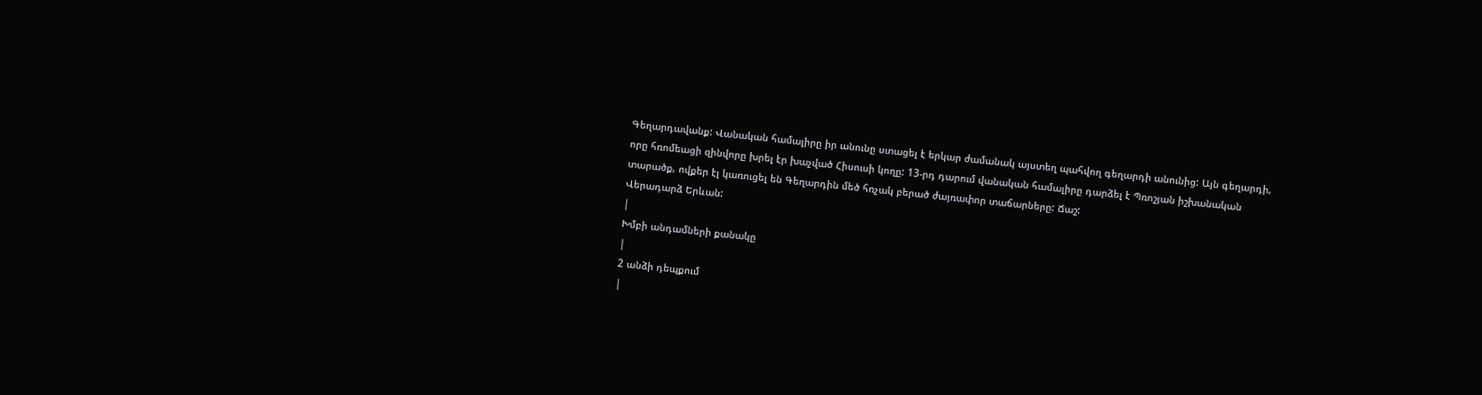Գեղարդավանք: Վանական համալիրը իր անունը ստացել է երկար ժամանակ այստեղ պահվող գեղարդի անունից: Այն գեղարդի, որը հռոմեացի զինվորը խրել էր խաչված Հիսուսի կողը: 13-րդ դարում վանական համալիրը դարձել է Պռոշյան իշխանական տարածք, ովքեր էլ կառուցել են Գեղարդին մեծ հռչակ բերած ժայռափոր տաճարները: Ճաշ:
Վերադարձ Երևան:
|
Խմբի անդամների քանակը
|
2 անձի դեպքում
|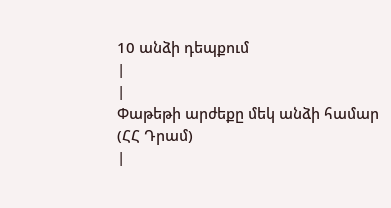10 անձի դեպքում
|
|
Փաթեթի արժեքը մեկ անձի համար
(ՀՀ Դրամ)
|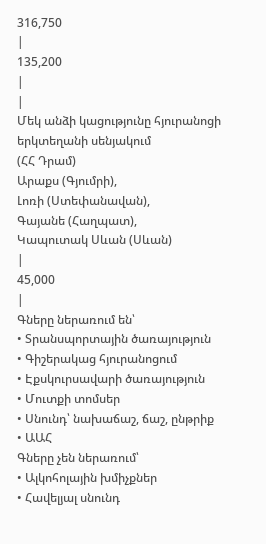316,750
|
135,200
|
|
Մեկ անձի կացությունը հյուրանոցի երկտեղանի սենյակում
(ՀՀ Դրամ)
Արաքս (Գյումրի),
Լոռի (Ստեփանավան),
Գայանե (Հաղպատ),
Կապուտակ Սևան (Սևան)
|
45,000
|
Գները ներառում են՝
• Տրանսպորտային ծառայություն
• Գիշերակաց հյուրանոցում
• Էքսկուրսավարի ծառայություն
• Մուտքի տոմսեր
• Սնունդ՝ նախաճաշ, ճաշ, ընթրիք
• ԱԱՀ
Գները չեն ներառում՝
• Ալկոհոլային խմիչքներ
• Հավելյալ սնունդ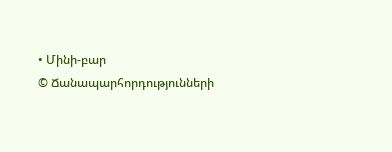• Մինի-բար
© Ճանապարհորդությունների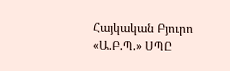Հայկական Բյուրո «Ա.Բ.Պ.» ՍՊԸ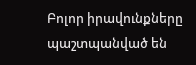Բոլոր իրավունքները պաշտպանված են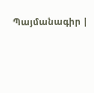Պայմանագիր |